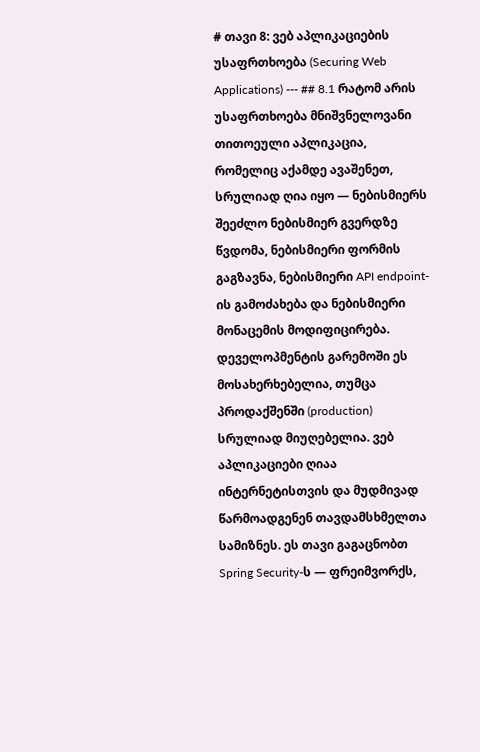# თავი 8: ვებ აპლიკაციების უსაფრთხოება (Securing Web Applications) --- ## 8.1 რატომ არის უსაფრთხოება მნიშვნელოვანი თითოეული აპლიკაცია, რომელიც აქამდე ავაშენეთ, სრულიად ღია იყო — ნებისმიერს შეეძლო ნებისმიერ გვერდზე წვდომა, ნებისმიერი ფორმის გაგზავნა, ნებისმიერი API endpoint-ის გამოძახება და ნებისმიერი მონაცემის მოდიფიცირება. დეველოპმენტის გარემოში ეს მოსახერხებელია, თუმცა პროდაქშენში (production) სრულიად მიუღებელია. ვებ აპლიკაციები ღიაა ინტერნეტისთვის და მუდმივად წარმოადგენენ თავდამსხმელთა სამიზნეს. ეს თავი გაგაცნობთ Spring Security-ს — ფრეიმვორქს,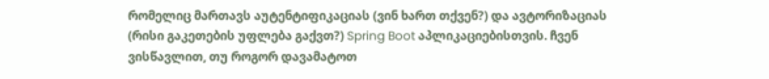რომელიც მართავს აუტენტიფიკაციას (ვინ ხართ თქვენ?) და ავტორიზაციას (რისი გაკეთების უფლება გაქვთ?) Spring Boot აპლიკაციებისთვის. ჩვენ ვისწავლით, თუ როგორ დავამატოთ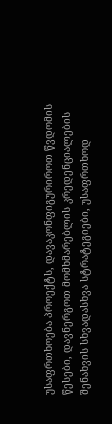უსაფრთხოება პროექტს, დავაკონფიგურიროთ წვდომის წესები, დავნერგოთ მომხმარებლის კრედენციალების შენახვის სხვადასხვა სტრატეგიები, უსაფრთხოდ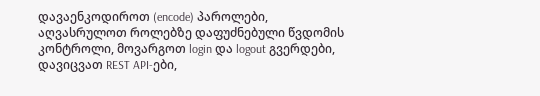დავაენკოდიროთ (encode) პაროლები, აღვასრულოთ როლებზე დაფუძნებული წვდომის კონტროლი, მოვარგოთ login და logout გვერდები, დავიცვათ REST API-ები,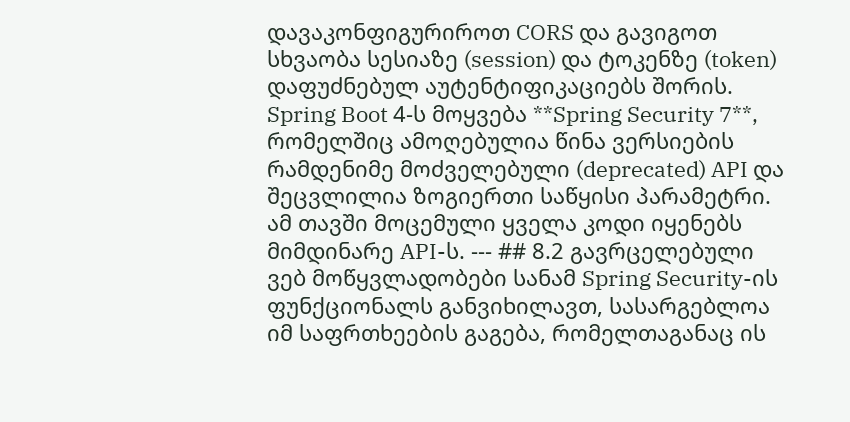დავაკონფიგურიროთ CORS და გავიგოთ სხვაობა სესიაზე (session) და ტოკენზე (token) დაფუძნებულ აუტენტიფიკაციებს შორის. Spring Boot 4-ს მოყვება **Spring Security 7**, რომელშიც ამოღებულია წინა ვერსიების რამდენიმე მოძველებული (deprecated) API და შეცვლილია ზოგიერთი საწყისი პარამეტრი. ამ თავში მოცემული ყველა კოდი იყენებს მიმდინარე API-ს. --- ## 8.2 გავრცელებული ვებ მოწყვლადობები სანამ Spring Security-ის ფუნქციონალს განვიხილავთ, სასარგებლოა იმ საფრთხეების გაგება, რომელთაგანაც ის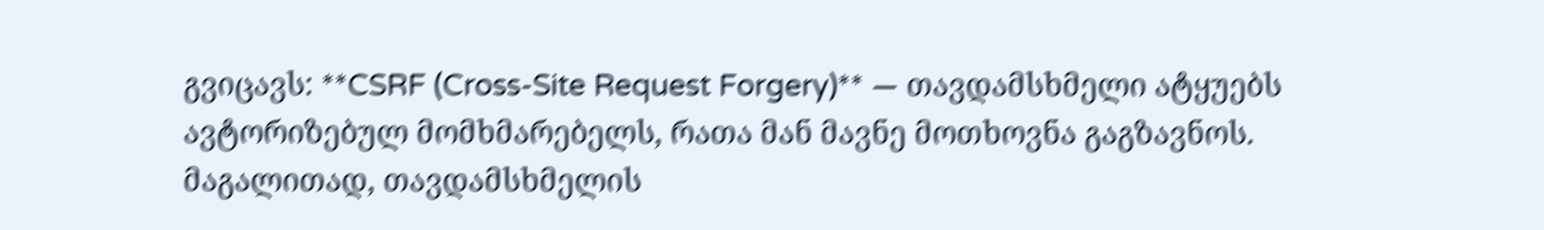გვიცავს: **CSRF (Cross-Site Request Forgery)** — თავდამსხმელი ატყუებს ავტორიზებულ მომხმარებელს, რათა მან მავნე მოთხოვნა გაგზავნოს. მაგალითად, თავდამსხმელის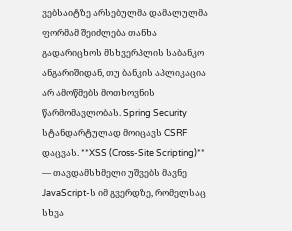ვებსაიტზე არსებულმა დამალულმა ფორმამ შეიძლება თანხა გადარიცხოს მსხვერპლის საბანკო ანგარიშიდან, თუ ბანკის აპლიკაცია არ ამოწმებს მოთხოვნის წარმომავლობას. Spring Security სტანდარტულად მოიცავს CSRF დაცვას. **XSS (Cross-Site Scripting)** — თავდამსხმელი უშვებს მავნე JavaScript-ს იმ გვერდზე, რომელსაც სხვა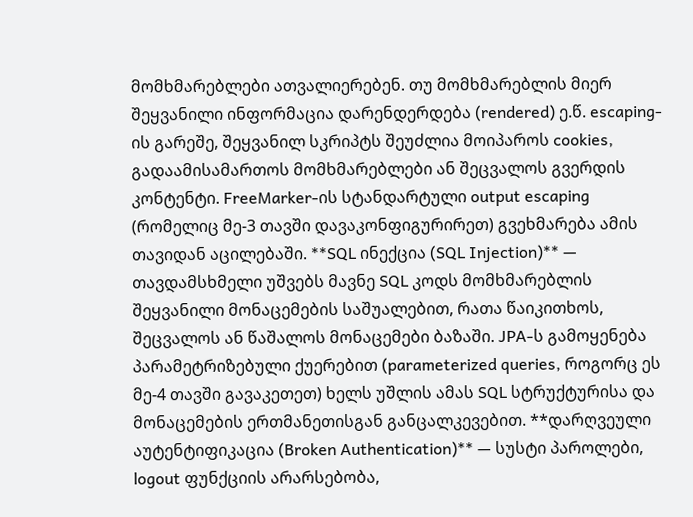მომხმარებლები ათვალიერებენ. თუ მომხმარებლის მიერ შეყვანილი ინფორმაცია დარენდერდება (rendered) ე.წ. escaping-ის გარეშე, შეყვანილ სკრიპტს შეუძლია მოიპაროს cookies, გადაამისამართოს მომხმარებლები ან შეცვალოს გვერდის კონტენტი. FreeMarker-ის სტანდარტული output escaping (რომელიც მე-3 თავში დავაკონფიგურირეთ) გვეხმარება ამის თავიდან აცილებაში. **SQL ინექცია (SQL Injection)** — თავდამსხმელი უშვებს მავნე SQL კოდს მომხმარებლის შეყვანილი მონაცემების საშუალებით, რათა წაიკითხოს, შეცვალოს ან წაშალოს მონაცემები ბაზაში. JPA-ს გამოყენება პარამეტრიზებული ქუერებით (parameterized queries, როგორც ეს მე-4 თავში გავაკეთეთ) ხელს უშლის ამას SQL სტრუქტურისა და მონაცემების ერთმანეთისგან განცალკევებით. **დარღვეული აუტენტიფიკაცია (Broken Authentication)** — სუსტი პაროლები, logout ფუნქციის არარსებობა,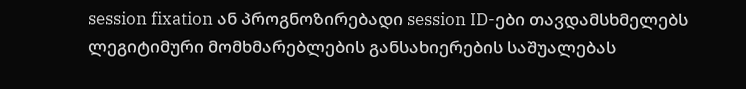session fixation ან პროგნოზირებადი session ID-ები თავდამსხმელებს ლეგიტიმური მომხმარებლების განსახიერების საშუალებას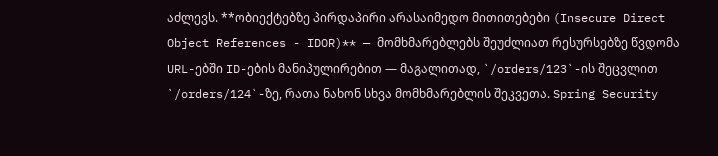აძლევს. **ობიექტებზე პირდაპირი არასაიმედო მითითებები (Insecure Direct Object References - IDOR)** — მომხმარებლებს შეუძლიათ რესურსებზე წვდომა URL-ებში ID-ების მანიპულირებით — მაგალითად, `/orders/123`-ის შეცვლით `/orders/124`-ზე, რათა ნახონ სხვა მომხმარებლის შეკვეთა. Spring Security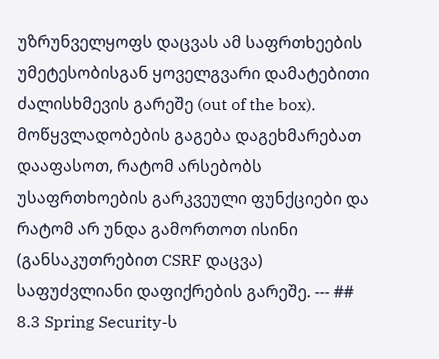უზრუნველყოფს დაცვას ამ საფრთხეების უმეტესობისგან ყოველგვარი დამატებითი ძალისხმევის გარეშე (out of the box). მოწყვლადობების გაგება დაგეხმარებათ დააფასოთ, რატომ არსებობს უსაფრთხოების გარკვეული ფუნქციები და რატომ არ უნდა გამორთოთ ისინი (განსაკუთრებით CSRF დაცვა) საფუძვლიანი დაფიქრების გარეშე. --- ## 8.3 Spring Security-ს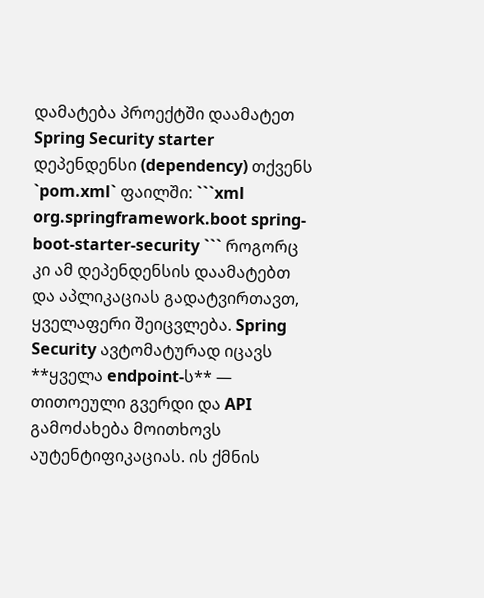დამატება პროექტში დაამატეთ Spring Security starter დეპენდენსი (dependency) თქვენს `pom.xml` ფაილში: ```xml org.springframework.boot spring-boot-starter-security ``` როგორც კი ამ დეპენდენსის დაამატებთ და აპლიკაციას გადატვირთავთ, ყველაფერი შეიცვლება. Spring Security ავტომატურად იცავს **ყველა endpoint-ს** — თითოეული გვერდი და API გამოძახება მოითხოვს აუტენტიფიკაციას. ის ქმნის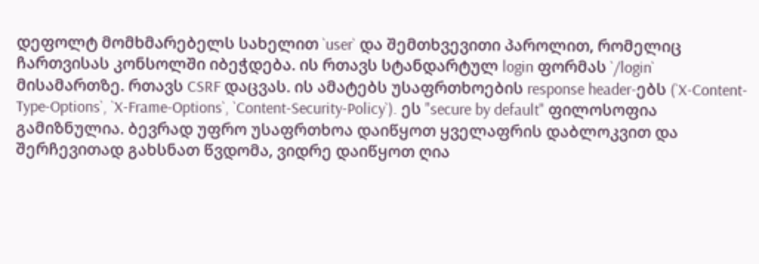დეფოლტ მომხმარებელს სახელით `user` და შემთხვევითი პაროლით, რომელიც ჩართვისას კონსოლში იბეჭდება. ის რთავს სტანდარტულ login ფორმას `/login` მისამართზე. რთავს CSRF დაცვას. ის ამატებს უსაფრთხოების response header-ებს (`X-Content-Type-Options`, `X-Frame-Options`, `Content-Security-Policy`). ეს "secure by default" ფილოსოფია გამიზნულია. ბევრად უფრო უსაფრთხოა დაიწყოთ ყველაფრის დაბლოკვით და შერჩევითად გახსნათ წვდომა, ვიდრე დაიწყოთ ღია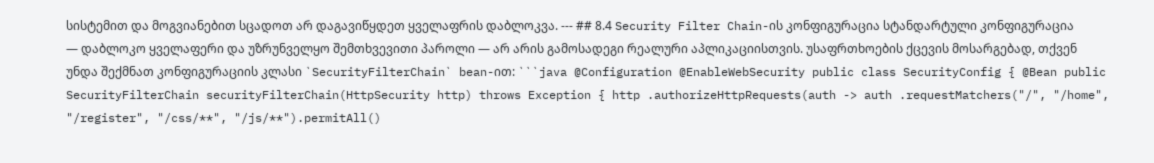სისტემით და მოგვიანებით სცადოთ არ დაგავიწყდეთ ყველაფრის დაბლოკვა. --- ## 8.4 Security Filter Chain-ის კონფიგურაცია სტანდარტული კონფიგურაცია — დაბლოკო ყველაფერი და უზრუნველყო შემთხვევითი პაროლი — არ არის გამოსადეგი რეალური აპლიკაციისთვის. უსაფრთხოების ქცევის მოსარგებად, თქვენ უნდა შექმნათ კონფიგურაციის კლასი `SecurityFilterChain` bean-ით: ```java @Configuration @EnableWebSecurity public class SecurityConfig { @Bean public SecurityFilterChain securityFilterChain(HttpSecurity http) throws Exception { http .authorizeHttpRequests(auth -> auth .requestMatchers("/", "/home", "/register", "/css/**", "/js/**").permitAll()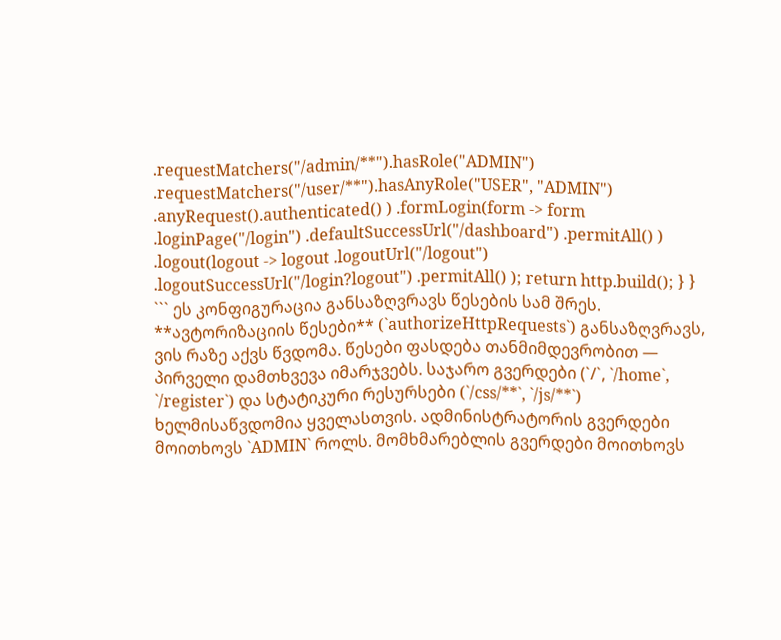.requestMatchers("/admin/**").hasRole("ADMIN") .requestMatchers("/user/**").hasAnyRole("USER", "ADMIN") .anyRequest().authenticated() ) .formLogin(form -> form .loginPage("/login") .defaultSuccessUrl("/dashboard") .permitAll() ) .logout(logout -> logout .logoutUrl("/logout") .logoutSuccessUrl("/login?logout") .permitAll() ); return http.build(); } } ``` ეს კონფიგურაცია განსაზღვრავს წესების სამ შრეს. **ავტორიზაციის წესები** (`authorizeHttpRequests`) განსაზღვრავს, ვის რაზე აქვს წვდომა. წესები ფასდება თანმიმდევრობით — პირველი დამთხვევა იმარჯვებს. საჯარო გვერდები (`/`, `/home`, `/register`) და სტატიკური რესურსები (`/css/**`, `/js/**`) ხელმისაწვდომია ყველასთვის. ადმინისტრატორის გვერდები მოითხოვს `ADMIN` როლს. მომხმარებლის გვერდები მოითხოვს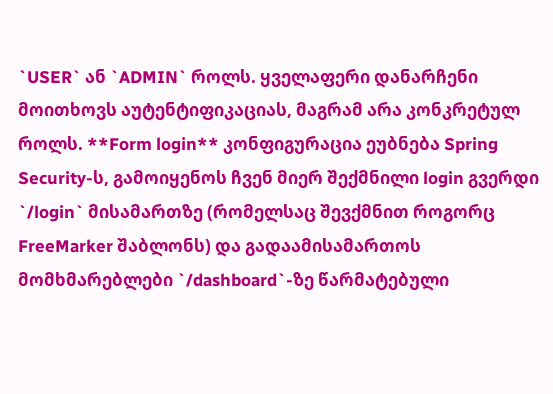`USER` ან `ADMIN` როლს. ყველაფერი დანარჩენი მოითხოვს აუტენტიფიკაციას, მაგრამ არა კონკრეტულ როლს. **Form login** კონფიგურაცია ეუბნება Spring Security-ს, გამოიყენოს ჩვენ მიერ შექმნილი login გვერდი `/login` მისამართზე (რომელსაც შევქმნით როგორც FreeMarker შაბლონს) და გადაამისამართოს მომხმარებლები `/dashboard`-ზე წარმატებული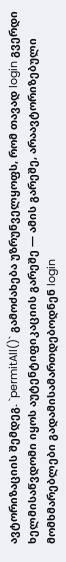ავტორიზაციის შემდეგ. `permitAll()` გამოძახება უზრუნველყოფს, რომ თავად login გვერდი ხელმისაწვდომი იყოს აუტენტიფიკაციის გარეშე — ამის გარეშე, არაავტორიზებული მომხმარებლები გადამისამართდებოდნენ login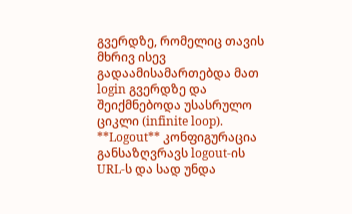გვერდზე, რომელიც თავის მხრივ ისევ გადაამისამართებდა მათ login გვერდზე და შეიქმნებოდა უსასრულო ციკლი (infinite loop). **Logout** კონფიგურაცია განსაზღვრავს logout-ის URL-ს და სად უნდა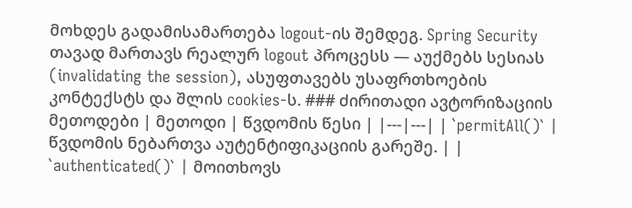მოხდეს გადამისამართება logout-ის შემდეგ. Spring Security თავად მართავს რეალურ logout პროცესს — აუქმებს სესიას (invalidating the session), ასუფთავებს უსაფრთხოების კონტექსტს და შლის cookies-ს. ### ძირითადი ავტორიზაციის მეთოდები | მეთოდი | წვდომის წესი | |---|---| | `permitAll()` | წვდომის ნებართვა აუტენტიფიკაციის გარეშე. | | `authenticated()` | მოითხოვს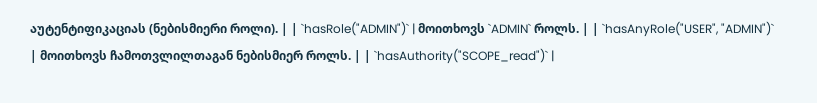აუტენტიფიკაციას (ნებისმიერი როლი). | | `hasRole("ADMIN")` | მოითხოვს `ADMIN` როლს. | | `hasAnyRole("USER", "ADMIN")` | მოითხოვს ჩამოთვლილთაგან ნებისმიერ როლს. | | `hasAuthority("SCOPE_read")` |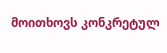მოითხოვს კონკრეტულ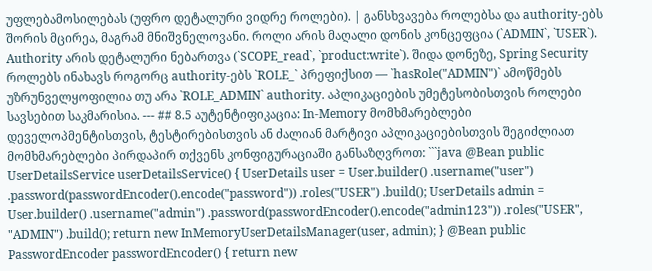უფლებამოსილებას (უფრო დეტალური ვიდრე როლები). | განსხვავება როლებსა და authority-ებს შორის მცირეა, მაგრამ მნიშვნელოვანი. როლი არის მაღალი დონის კონცეფცია (`ADMIN`, `USER`). Authority არის დეტალური ნებართვა (`SCOPE_read`, `product:write`). შიდა დონეზე, Spring Security როლებს ინახავს როგორც authority-ებს `ROLE_` პრეფიქსით — `hasRole("ADMIN")` ამოწმებს უზრუნველყოფილია თუ არა `ROLE_ADMIN` authority. აპლიკაციების უმეტესობისთვის როლები სავსებით საკმარისია. --- ## 8.5 აუტენტიფიკაცია: In-Memory მომხმარებლები დეველოპმენტისთვის, ტესტირებისთვის ან ძალიან მარტივი აპლიკაციებისთვის შეგიძლიათ მომხმარებლები პირდაპირ თქვენს კონფიგურაციაში განსაზღვროთ: ```java @Bean public UserDetailsService userDetailsService() { UserDetails user = User.builder() .username("user") .password(passwordEncoder().encode("password")) .roles("USER") .build(); UserDetails admin = User.builder() .username("admin") .password(passwordEncoder().encode("admin123")) .roles("USER", "ADMIN") .build(); return new InMemoryUserDetailsManager(user, admin); } @Bean public PasswordEncoder passwordEncoder() { return new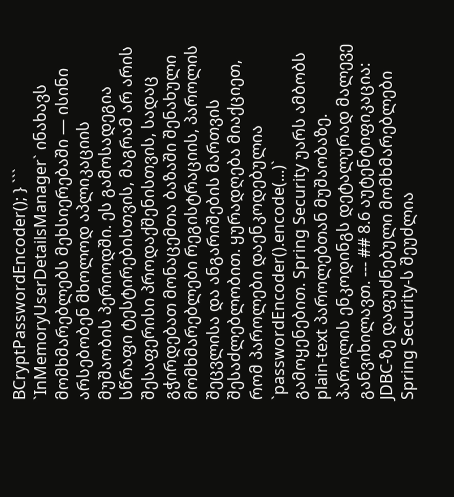BCryptPasswordEncoder(); } ``` `InMemoryUserDetailsManager` ინახავს მომხმარებლებს მეხსიერებაში — ისინი არსებობენ მხოლოდ აპლიკაციის მუშაობის პერიოდში. ეს გამოსადეგია სწრაფი ტესტირებისთვის, მაგრამ არ არის შესაფერისი პროდაქშენისთვის, სადაც გჭირდებათ მონაცემთა ბაზაში შენახული მომხმარებლები რეგისტრაციის, პაროლის შეცვლისა და ანგარიშების მართვის შესაძლებლობით. ყურადღება მიაქციეთ, რომ პაროლები დაენკოდებულია `passwordEncoder().encode(...)` გამოყენებით. Spring Security უარს ამბობს plain-text პაროლებთან მუშაობაზე. პაროლის ენკოდინგს დეტალურად მალევე განვიხილავთ. --- ## 8.6 აუტენტიფიკაცია: JDBC-ზე დაფუძნებული მომხმარებლები Spring Security-ს შეუძლია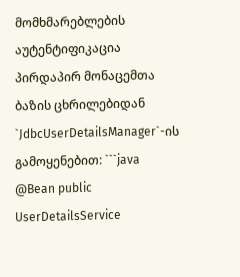მომხმარებლების აუტენტიფიკაცია პირდაპირ მონაცემთა ბაზის ცხრილებიდან `JdbcUserDetailsManager`-ის გამოყენებით: ```java @Bean public UserDetailsService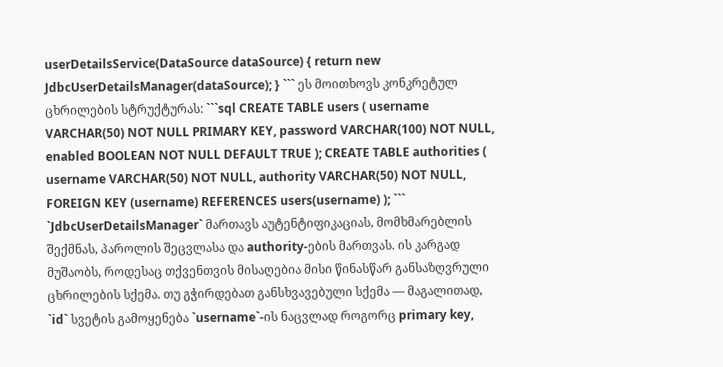userDetailsService(DataSource dataSource) { return new JdbcUserDetailsManager(dataSource); } ``` ეს მოითხოვს კონკრეტულ ცხრილების სტრუქტურას: ```sql CREATE TABLE users ( username VARCHAR(50) NOT NULL PRIMARY KEY, password VARCHAR(100) NOT NULL, enabled BOOLEAN NOT NULL DEFAULT TRUE ); CREATE TABLE authorities ( username VARCHAR(50) NOT NULL, authority VARCHAR(50) NOT NULL, FOREIGN KEY (username) REFERENCES users(username) ); ``` `JdbcUserDetailsManager` მართავს აუტენტიფიკაციას, მომხმარებლის შექმნას, პაროლის შეცვლასა და authority-ების მართვას. ის კარგად მუშაობს, როდესაც თქვენთვის მისაღებია მისი წინასწარ განსაზღვრული ცხრილების სქემა. თუ გჭირდებათ განსხვავებული სქემა — მაგალითად, `id` სვეტის გამოყენება `username`-ის ნაცვლად როგორც primary key,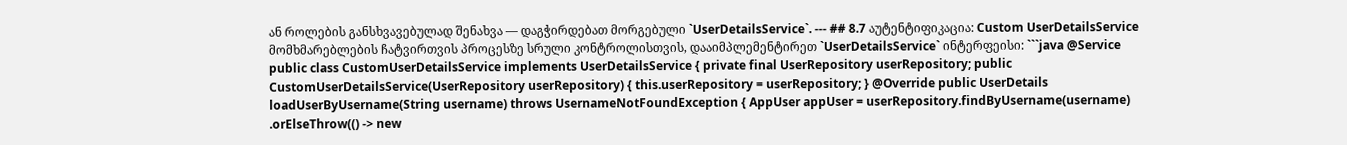ან როლების განსხვავებულად შენახვა — დაგჭირდებათ მორგებული `UserDetailsService`. --- ## 8.7 აუტენტიფიკაცია: Custom UserDetailsService მომხმარებლების ჩატვირთვის პროცესზე სრული კონტროლისთვის, დააიმპლემენტირეთ `UserDetailsService` ინტერფეისი: ```java @Service public class CustomUserDetailsService implements UserDetailsService { private final UserRepository userRepository; public CustomUserDetailsService(UserRepository userRepository) { this.userRepository = userRepository; } @Override public UserDetails loadUserByUsername(String username) throws UsernameNotFoundException { AppUser appUser = userRepository.findByUsername(username) .orElseThrow(() -> new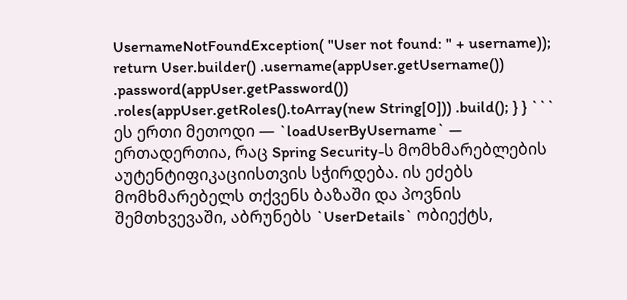UsernameNotFoundException( "User not found: " + username)); return User.builder() .username(appUser.getUsername()) .password(appUser.getPassword()) .roles(appUser.getRoles().toArray(new String[0])) .build(); } } ``` ეს ერთი მეთოდი — `loadUserByUsername` — ერთადერთია, რაც Spring Security-ს მომხმარებლების აუტენტიფიკაციისთვის სჭირდება. ის ეძებს მომხმარებელს თქვენს ბაზაში და პოვნის შემთხვევაში, აბრუნებს `UserDetails` ობიექტს,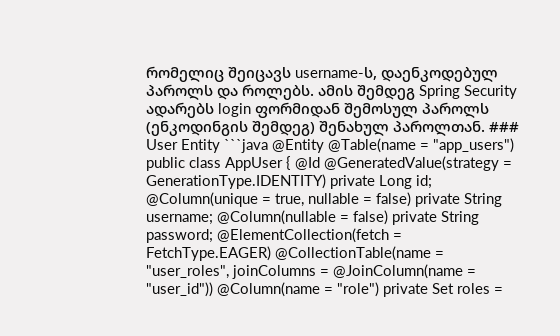რომელიც შეიცავს username-ს, დაენკოდებულ პაროლს და როლებს. ამის შემდეგ Spring Security ადარებს login ფორმიდან შემოსულ პაროლს (ენკოდინგის შემდეგ) შენახულ პაროლთან. ### User Entity ```java @Entity @Table(name = "app_users") public class AppUser { @Id @GeneratedValue(strategy = GenerationType.IDENTITY) private Long id; @Column(unique = true, nullable = false) private String username; @Column(nullable = false) private String password; @ElementCollection(fetch = FetchType.EAGER) @CollectionTable(name = "user_roles", joinColumns = @JoinColumn(name = "user_id")) @Column(name = "role") private Set roles =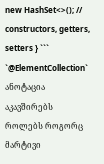new HashSet<>(); // constructors, getters, setters } ``` `@ElementCollection` ანოტაცია აკავშირებს როლებს როგორც მარტივი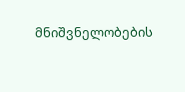მნიშვნელობების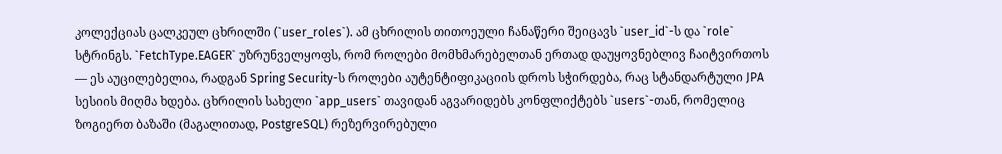კოლექციას ცალკეულ ცხრილში (`user_roles`). ამ ცხრილის თითოეული ჩანაწერი შეიცავს `user_id`-ს და `role` სტრინგს. `FetchType.EAGER` უზრუნველყოფს, რომ როლები მომხმარებელთან ერთად დაუყოვნებლივ ჩაიტვირთოს — ეს აუცილებელია, რადგან Spring Security-ს როლები აუტენტიფიკაციის დროს სჭირდება, რაც სტანდარტული JPA სესიის მიღმა ხდება. ცხრილის სახელი `app_users` თავიდან აგვარიდებს კონფლიქტებს `users`-თან, რომელიც ზოგიერთ ბაზაში (მაგალითად, PostgreSQL) რეზერვირებული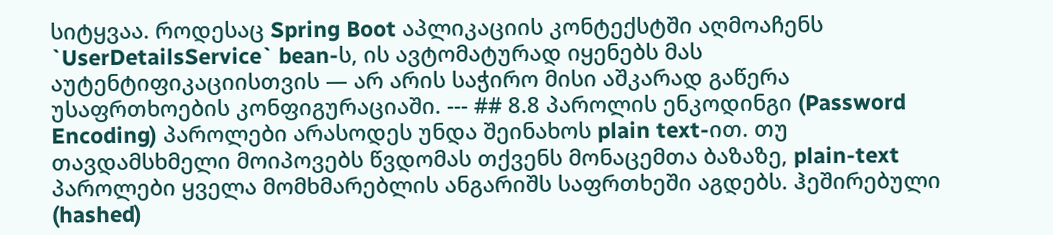სიტყვაა. როდესაც Spring Boot აპლიკაციის კონტექსტში აღმოაჩენს `UserDetailsService` bean-ს, ის ავტომატურად იყენებს მას აუტენტიფიკაციისთვის — არ არის საჭირო მისი აშკარად გაწერა უსაფრთხოების კონფიგურაციაში. --- ## 8.8 პაროლის ენკოდინგი (Password Encoding) პაროლები არასოდეს უნდა შეინახოს plain text-ით. თუ თავდამსხმელი მოიპოვებს წვდომას თქვენს მონაცემთა ბაზაზე, plain-text პაროლები ყველა მომხმარებლის ანგარიშს საფრთხეში აგდებს. ჰეშირებული (hashed)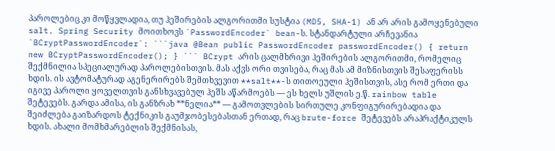პაროლებიც კი მოწყვლადია, თუ ჰეშირების ალგორითმი სუსტია (MD5, SHA-1) ან არ არის გამოყენებული salt. Spring Security მოითხოვს `PasswordEncoder` bean-ს. სტანდარტული არჩევანია `BCryptPasswordEncoder`: ```java @Bean public PasswordEncoder passwordEncoder() { return new BCryptPasswordEncoder(); } ``` BCrypt არის ცალმხრივი ჰეშირების ალგორითმი, რომელიც შექმნილია სპეციალურად პაროლებისთვის. მას აქვს ორი თვისება, რაც მას ამ მიზნისთვის შესაფერისს ხდის. ის ავტომატურად აგენერირებს შემთხვევით **salt**-ს თითოეული ჰეშისთვის, ასე რომ ერთი და იგივე პაროლი ყოველთვის განსხვავებულ ჰეშს აწარმოებს — ეს ხელს უშლის ე.წ. rainbow table შეტევებს. გარდა ამისა, ის განზრახ **ნელია** — გამოთვლების სირთულე კონფიგურირებადია და შეიძლება გაიზარდოს ტექნიკის გაუმჯობესებასთან ერთად, რაც brute-force შეტევებს არაპრაქტიკულს ხდის. ახალი მომხმარებლის შექმნისას,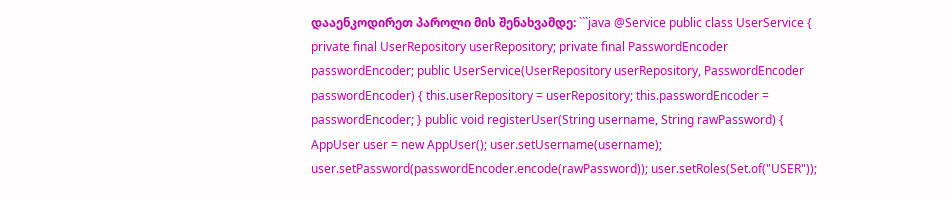დააენკოდირეთ პაროლი მის შენახვამდე: ```java @Service public class UserService { private final UserRepository userRepository; private final PasswordEncoder passwordEncoder; public UserService(UserRepository userRepository, PasswordEncoder passwordEncoder) { this.userRepository = userRepository; this.passwordEncoder = passwordEncoder; } public void registerUser(String username, String rawPassword) { AppUser user = new AppUser(); user.setUsername(username); user.setPassword(passwordEncoder.encode(rawPassword)); user.setRoles(Set.of("USER"));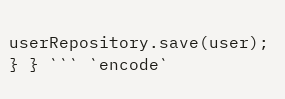userRepository.save(user); } } ``` `encode`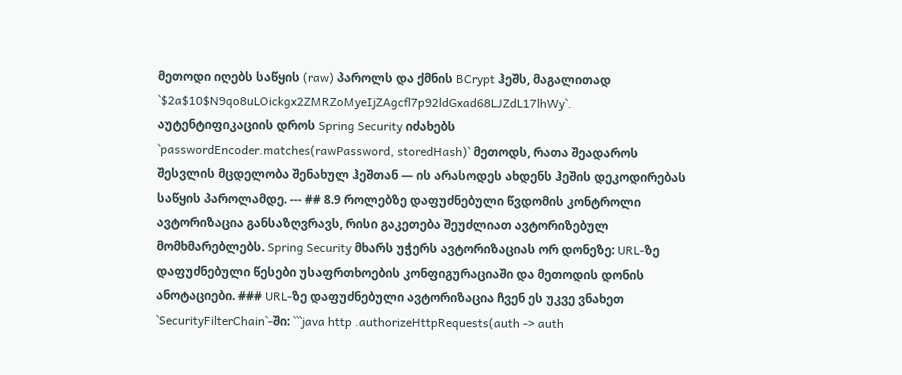მეთოდი იღებს საწყის (raw) პაროლს და ქმნის BCrypt ჰეშს, მაგალითად `$2a$10$N9qo8uLOickgx2ZMRZoMyeIjZAgcfl7p92ldGxad68LJZdL17lhWy`. აუტენტიფიკაციის დროს Spring Security იძახებს `passwordEncoder.matches(rawPassword, storedHash)` მეთოდს, რათა შეადაროს შესვლის მცდელობა შენახულ ჰეშთან — ის არასოდეს ახდენს ჰეშის დეკოდირებას საწყის პაროლამდე. --- ## 8.9 როლებზე დაფუძნებული წვდომის კონტროლი ავტორიზაცია განსაზღვრავს, რისი გაკეთება შეუძლიათ ავტორიზებულ მომხმარებლებს. Spring Security მხარს უჭერს ავტორიზაციას ორ დონეზე: URL-ზე დაფუძნებული წესები უსაფრთხოების კონფიგურაციაში და მეთოდის დონის ანოტაციები. ### URL-ზე დაფუძნებული ავტორიზაცია ჩვენ ეს უკვე ვნახეთ `SecurityFilterChain`-ში: ```java http .authorizeHttpRequests(auth -> auth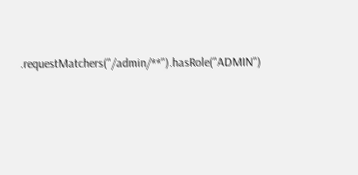.requestMatchers("/admin/**").hasRole("ADMIN")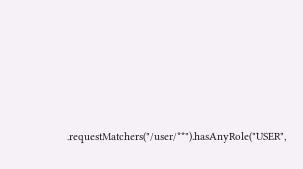.requestMatchers("/user/**").hasAnyRole("USER",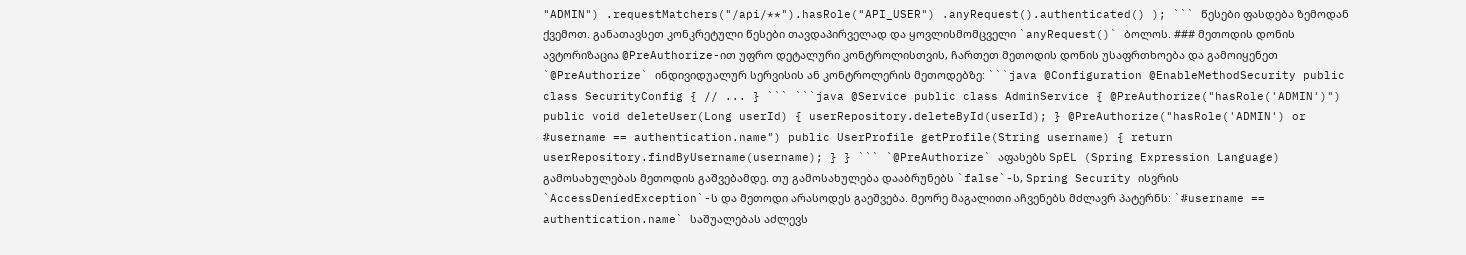"ADMIN") .requestMatchers("/api/**").hasRole("API_USER") .anyRequest().authenticated() ); ``` წესები ფასდება ზემოდან ქვემოთ. განათავსეთ კონკრეტული წესები თავდაპირველად და ყოვლისმომცველი `anyRequest()` ბოლოს. ### მეთოდის დონის ავტორიზაცია @PreAuthorize-ით უფრო დეტალური კონტროლისთვის, ჩართეთ მეთოდის დონის უსაფრთხოება და გამოიყენეთ `@PreAuthorize` ინდივიდუალურ სერვისის ან კონტროლერის მეთოდებზე: ```java @Configuration @EnableMethodSecurity public class SecurityConfig { // ... } ``` ```java @Service public class AdminService { @PreAuthorize("hasRole('ADMIN')") public void deleteUser(Long userId) { userRepository.deleteById(userId); } @PreAuthorize("hasRole('ADMIN') or #username == authentication.name") public UserProfile getProfile(String username) { return userRepository.findByUsername(username); } } ``` `@PreAuthorize` აფასებს SpEL (Spring Expression Language) გამოსახულებას მეთოდის გაშვებამდე. თუ გამოსახულება დააბრუნებს `false`-ს, Spring Security ისვრის `AccessDeniedException`-ს და მეთოდი არასოდეს გაეშვება. მეორე მაგალითი აჩვენებს მძლავრ პატერნს: `#username == authentication.name` საშუალებას აძლევს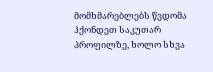მომხმარებლებს წვდომა ჰქონდეთ საკუთარ პროფილზე, ხოლო სხვა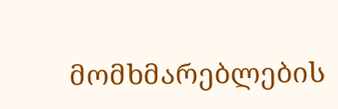მომხმარებლების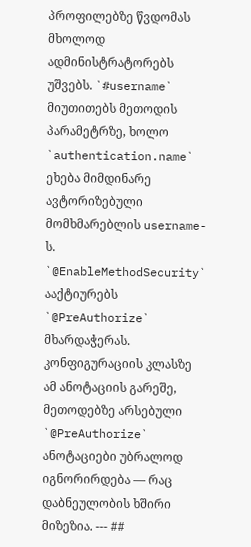პროფილებზე წვდომას მხოლოდ ადმინისტრატორებს უშვებს. `#username` მიუთითებს მეთოდის პარამეტრზე, ხოლო `authentication.name` ეხება მიმდინარე ავტორიზებული მომხმარებლის username-ს. `@EnableMethodSecurity` ააქტიურებს `@PreAuthorize` მხარდაჭერას. კონფიგურაციის კლასზე ამ ანოტაციის გარეშე, მეთოდებზე არსებული `@PreAuthorize` ანოტაციები უბრალოდ იგნორირდება — რაც დაბნეულობის ხშირი მიზეზია. --- ##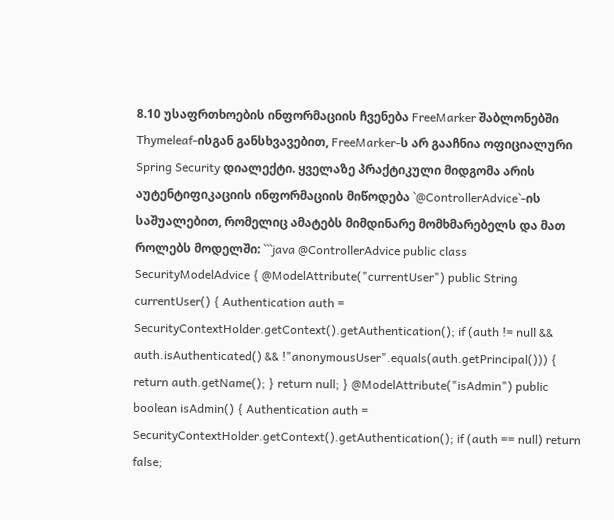8.10 უსაფრთხოების ინფორმაციის ჩვენება FreeMarker შაბლონებში Thymeleaf-ისგან განსხვავებით, FreeMarker-ს არ გააჩნია ოფიციალური Spring Security დიალექტი. ყველაზე პრაქტიკული მიდგომა არის აუტენტიფიკაციის ინფორმაციის მიწოდება `@ControllerAdvice`-ის საშუალებით, რომელიც ამატებს მიმდინარე მომხმარებელს და მათ როლებს მოდელში: ```java @ControllerAdvice public class SecurityModelAdvice { @ModelAttribute("currentUser") public String currentUser() { Authentication auth = SecurityContextHolder.getContext().getAuthentication(); if (auth != null && auth.isAuthenticated() && !"anonymousUser".equals(auth.getPrincipal())) { return auth.getName(); } return null; } @ModelAttribute("isAdmin") public boolean isAdmin() { Authentication auth = SecurityContextHolder.getContext().getAuthentication(); if (auth == null) return false;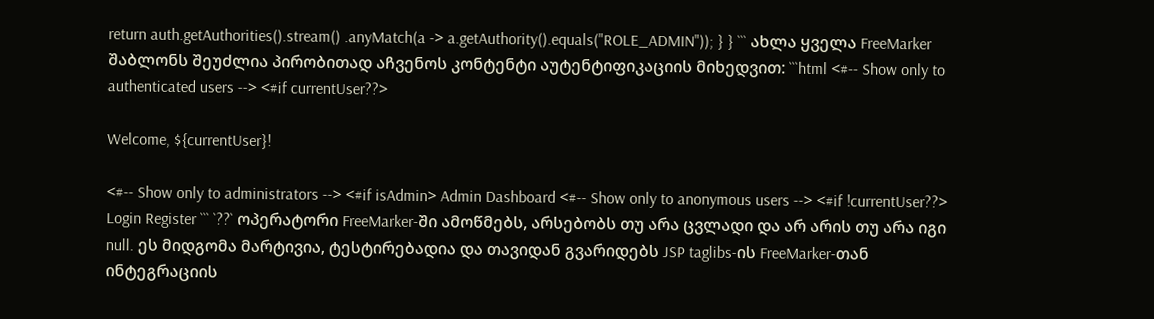return auth.getAuthorities().stream() .anyMatch(a -> a.getAuthority().equals("ROLE_ADMIN")); } } ``` ახლა ყველა FreeMarker შაბლონს შეუძლია პირობითად აჩვენოს კონტენტი აუტენტიფიკაციის მიხედვით: ```html <#-- Show only to authenticated users --> <#if currentUser??>

Welcome, ${currentUser}!

<#-- Show only to administrators --> <#if isAdmin> Admin Dashboard <#-- Show only to anonymous users --> <#if !currentUser??> Login Register ``` `??` ოპერატორი FreeMarker-ში ამოწმებს, არსებობს თუ არა ცვლადი და არ არის თუ არა იგი null. ეს მიდგომა მარტივია, ტესტირებადია და თავიდან გვარიდებს JSP taglibs-ის FreeMarker-თან ინტეგრაციის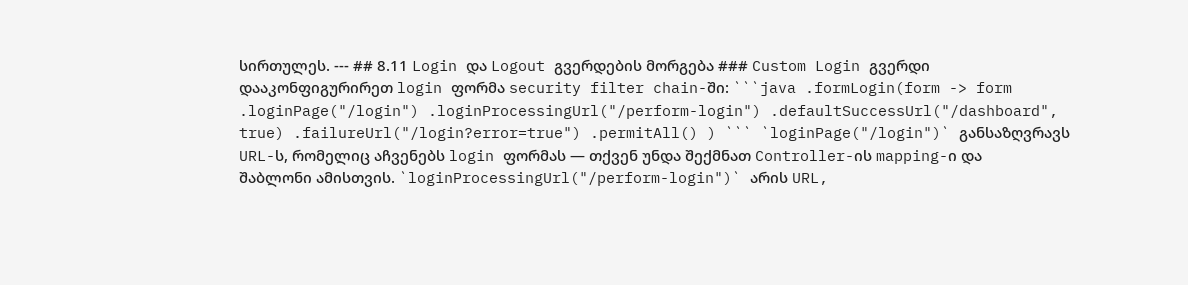სირთულეს. --- ## 8.11 Login და Logout გვერდების მორგება ### Custom Login გვერდი დააკონფიგურირეთ login ფორმა security filter chain-ში: ```java .formLogin(form -> form .loginPage("/login") .loginProcessingUrl("/perform-login") .defaultSuccessUrl("/dashboard", true) .failureUrl("/login?error=true") .permitAll() ) ``` `loginPage("/login")` განსაზღვრავს URL-ს, რომელიც აჩვენებს login ფორმას — თქვენ უნდა შექმნათ Controller-ის mapping-ი და შაბლონი ამისთვის. `loginProcessingUrl("/perform-login")` არის URL,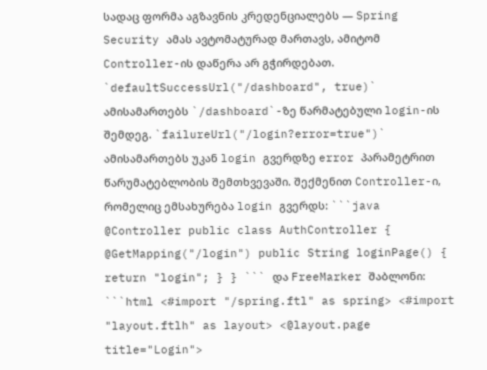სადაც ფორმა აგზავნის კრედენციალებს — Spring Security ამას ავტომატურად მართავს, ამიტომ Controller-ის დაწერა არ გჭირდებათ. `defaultSuccessUrl("/dashboard", true)` ამისამართებს `/dashboard`-ზე წარმატებული login-ის შემდეგ. `failureUrl("/login?error=true")` ამისამართებს უკან login გვერდზე error პარამეტრით წარუმატებლობის შემთხვევაში. შექმენით Controller-ი, რომელიც ემსახურება login გვერდს: ```java @Controller public class AuthController { @GetMapping("/login") public String loginPage() { return "login"; } } ``` და FreeMarker შაბლონი: ```html <#import "/spring.ftl" as spring> <#import "layout.ftlh" as layout> <@layout.page title="Login">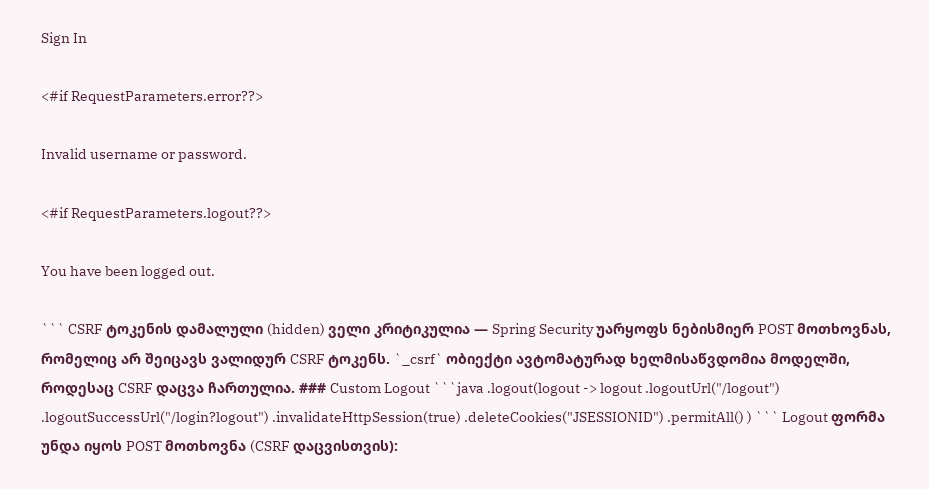Sign In

<#if RequestParameters.error??>

Invalid username or password.

<#if RequestParameters.logout??>

You have been logged out.

``` CSRF ტოკენის დამალული (hidden) ველი კრიტიკულია — Spring Security უარყოფს ნებისმიერ POST მოთხოვნას, რომელიც არ შეიცავს ვალიდურ CSRF ტოკენს. `_csrf` ობიექტი ავტომატურად ხელმისაწვდომია მოდელში, როდესაც CSRF დაცვა ჩართულია. ### Custom Logout ```java .logout(logout -> logout .logoutUrl("/logout") .logoutSuccessUrl("/login?logout") .invalidateHttpSession(true) .deleteCookies("JSESSIONID") .permitAll() ) ``` Logout ფორმა უნდა იყოს POST მოთხოვნა (CSRF დაცვისთვის):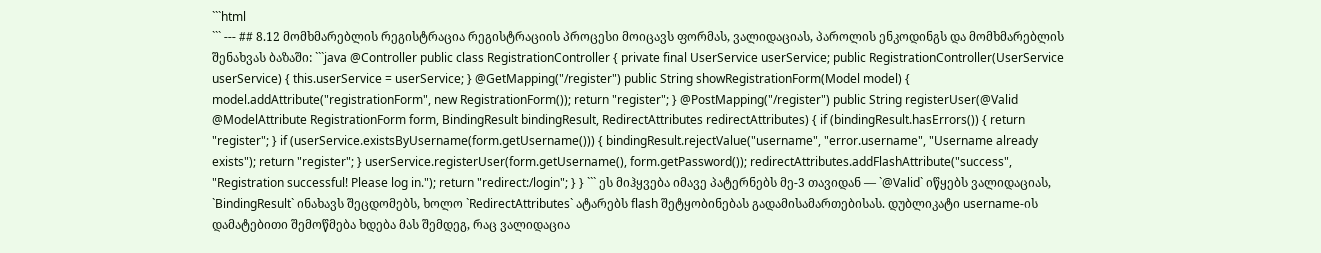```html
``` --- ## 8.12 მომხმარებლის რეგისტრაცია რეგისტრაციის პროცესი მოიცავს ფორმას, ვალიდაციას, პაროლის ენკოდინგს და მომხმარებლის შენახვას ბაზაში: ```java @Controller public class RegistrationController { private final UserService userService; public RegistrationController(UserService userService) { this.userService = userService; } @GetMapping("/register") public String showRegistrationForm(Model model) { model.addAttribute("registrationForm", new RegistrationForm()); return "register"; } @PostMapping("/register") public String registerUser(@Valid @ModelAttribute RegistrationForm form, BindingResult bindingResult, RedirectAttributes redirectAttributes) { if (bindingResult.hasErrors()) { return "register"; } if (userService.existsByUsername(form.getUsername())) { bindingResult.rejectValue("username", "error.username", "Username already exists"); return "register"; } userService.registerUser(form.getUsername(), form.getPassword()); redirectAttributes.addFlashAttribute("success", "Registration successful! Please log in."); return "redirect:/login"; } } ``` ეს მიჰყვება იმავე პატერნებს მე-3 თავიდან — `@Valid` იწყებს ვალიდაციას, `BindingResult` ინახავს შეცდომებს, ხოლო `RedirectAttributes` ატარებს flash შეტყობინებას გადამისამართებისას. დუბლიკატი username-ის დამატებითი შემოწმება ხდება მას შემდეგ, რაც ვალიდაცია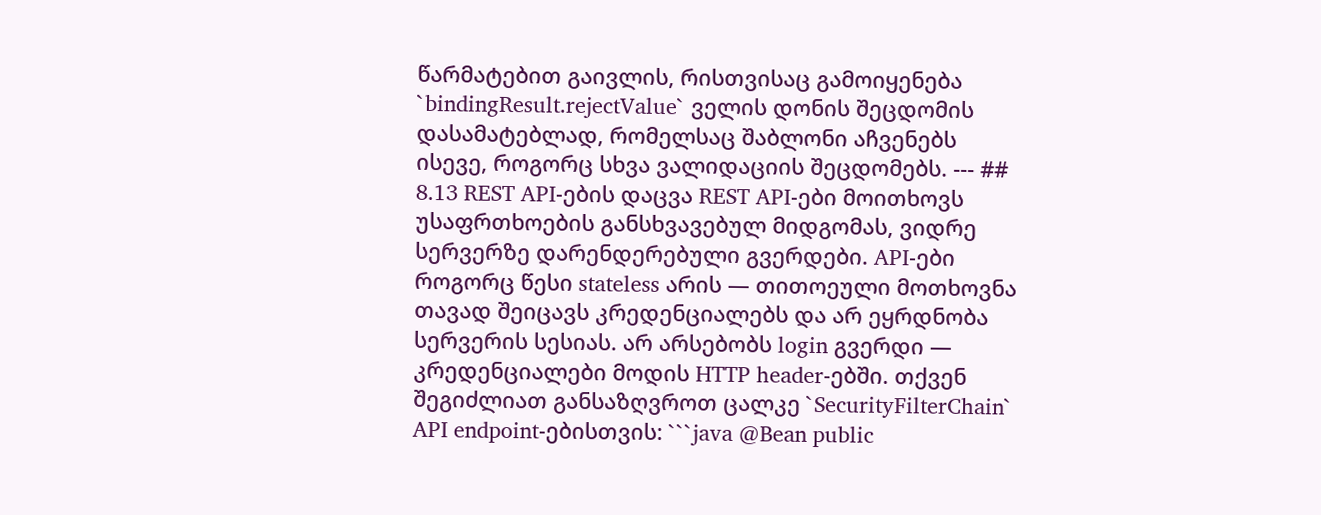წარმატებით გაივლის, რისთვისაც გამოიყენება `bindingResult.rejectValue` ველის დონის შეცდომის დასამატებლად, რომელსაც შაბლონი აჩვენებს ისევე, როგორც სხვა ვალიდაციის შეცდომებს. --- ## 8.13 REST API-ების დაცვა REST API-ები მოითხოვს უსაფრთხოების განსხვავებულ მიდგომას, ვიდრე სერვერზე დარენდერებული გვერდები. API-ები როგორც წესი stateless არის — თითოეული მოთხოვნა თავად შეიცავს კრედენციალებს და არ ეყრდნობა სერვერის სესიას. არ არსებობს login გვერდი — კრედენციალები მოდის HTTP header-ებში. თქვენ შეგიძლიათ განსაზღვროთ ცალკე `SecurityFilterChain` API endpoint-ებისთვის: ```java @Bean public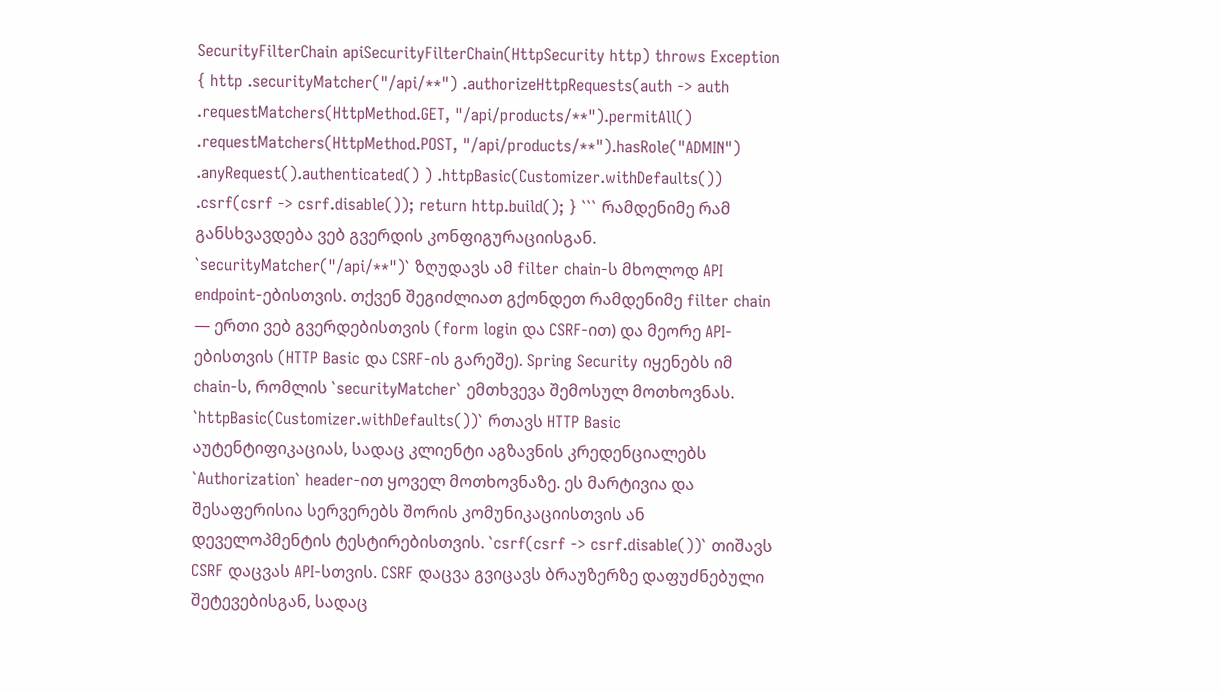SecurityFilterChain apiSecurityFilterChain(HttpSecurity http) throws Exception { http .securityMatcher("/api/**") .authorizeHttpRequests(auth -> auth .requestMatchers(HttpMethod.GET, "/api/products/**").permitAll() .requestMatchers(HttpMethod.POST, "/api/products/**").hasRole("ADMIN") .anyRequest().authenticated() ) .httpBasic(Customizer.withDefaults()) .csrf(csrf -> csrf.disable()); return http.build(); } ``` რამდენიმე რამ განსხვავდება ვებ გვერდის კონფიგურაციისგან. `securityMatcher("/api/**")` ზღუდავს ამ filter chain-ს მხოლოდ API endpoint-ებისთვის. თქვენ შეგიძლიათ გქონდეთ რამდენიმე filter chain — ერთი ვებ გვერდებისთვის (form login და CSRF-ით) და მეორე API-ებისთვის (HTTP Basic და CSRF-ის გარეშე). Spring Security იყენებს იმ chain-ს, რომლის `securityMatcher` ემთხვევა შემოსულ მოთხოვნას. `httpBasic(Customizer.withDefaults())` რთავს HTTP Basic აუტენტიფიკაციას, სადაც კლიენტი აგზავნის კრედენციალებს `Authorization` header-ით ყოველ მოთხოვნაზე. ეს მარტივია და შესაფერისია სერვერებს შორის კომუნიკაციისთვის ან დეველოპმენტის ტესტირებისთვის. `csrf(csrf -> csrf.disable())` თიშავს CSRF დაცვას API-სთვის. CSRF დაცვა გვიცავს ბრაუზერზე დაფუძნებული შეტევებისგან, სადაც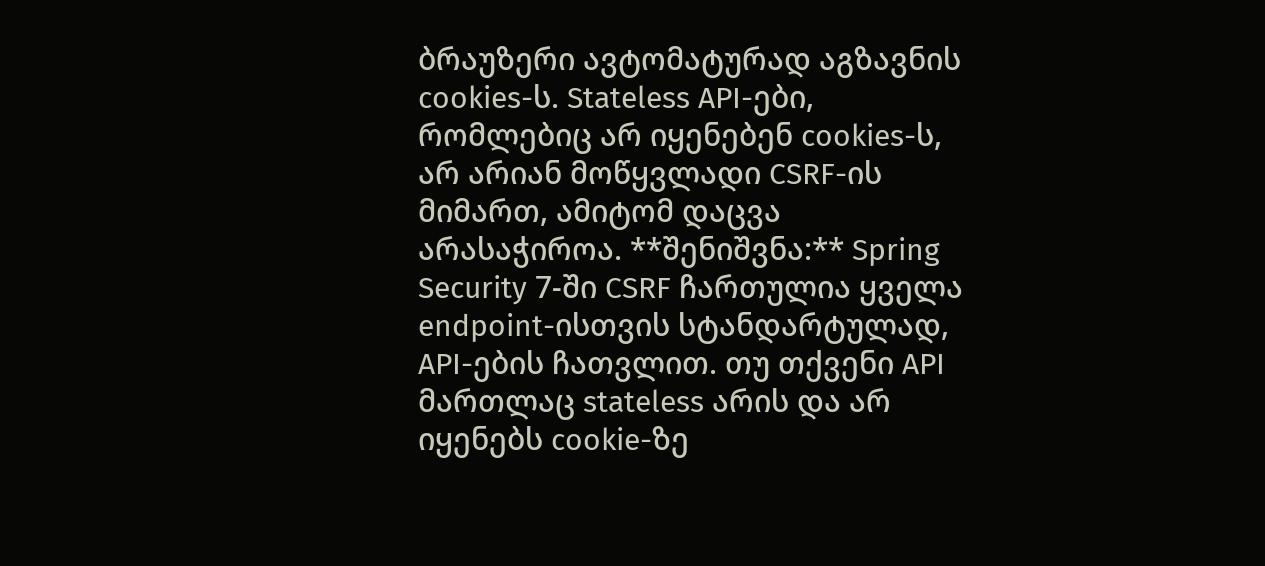ბრაუზერი ავტომატურად აგზავნის cookies-ს. Stateless API-ები, რომლებიც არ იყენებენ cookies-ს, არ არიან მოწყვლადი CSRF-ის მიმართ, ამიტომ დაცვა არასაჭიროა. **შენიშვნა:** Spring Security 7-ში CSRF ჩართულია ყველა endpoint-ისთვის სტანდარტულად, API-ების ჩათვლით. თუ თქვენი API მართლაც stateless არის და არ იყენებს cookie-ზე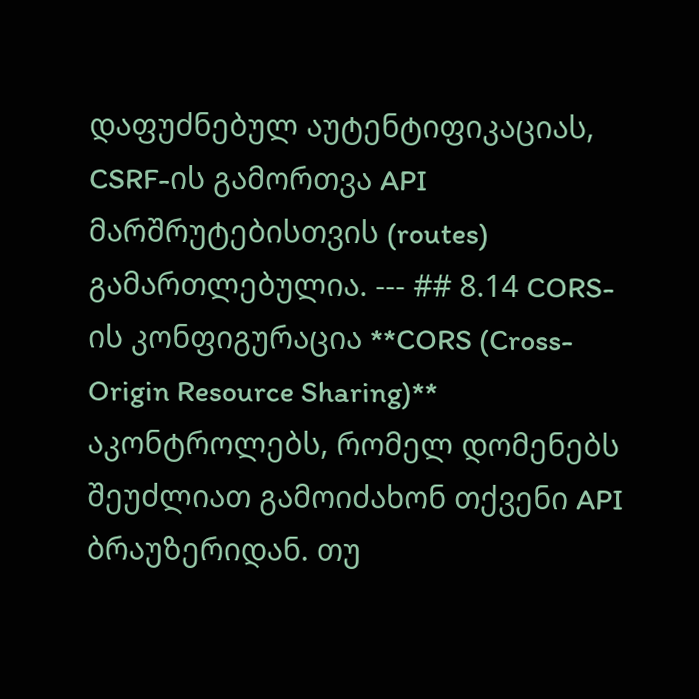დაფუძნებულ აუტენტიფიკაციას, CSRF-ის გამორთვა API მარშრუტებისთვის (routes) გამართლებულია. --- ## 8.14 CORS-ის კონფიგურაცია **CORS (Cross-Origin Resource Sharing)** აკონტროლებს, რომელ დომენებს შეუძლიათ გამოიძახონ თქვენი API ბრაუზერიდან. თუ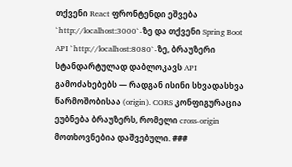თქვენი React ფრონტენდი ეშვება `http://localhost:3000`-ზე და თქვენი Spring Boot API `http://localhost:8080`-ზე, ბრაუზერი სტანდარტულად დაბლოკავს API გამოძახებებს — რადგან ისინი სხვადასხვა წარმოშობისაა (origin). CORS კონფიგურაცია ეუბნება ბრაუზერს, რომელი cross-origin მოთხოვნებია დაშვებული. ###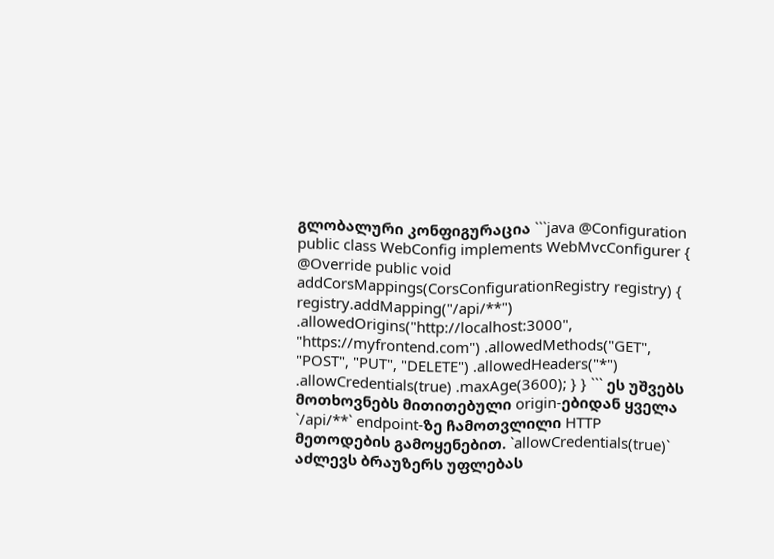გლობალური კონფიგურაცია ```java @Configuration public class WebConfig implements WebMvcConfigurer { @Override public void addCorsMappings(CorsConfigurationRegistry registry) { registry.addMapping("/api/**") .allowedOrigins("http://localhost:3000", "https://myfrontend.com") .allowedMethods("GET", "POST", "PUT", "DELETE") .allowedHeaders("*") .allowCredentials(true) .maxAge(3600); } } ``` ეს უშვებს მოთხოვნებს მითითებული origin-ებიდან ყველა `/api/**` endpoint-ზე ჩამოთვლილი HTTP მეთოდების გამოყენებით. `allowCredentials(true)` აძლევს ბრაუზერს უფლებას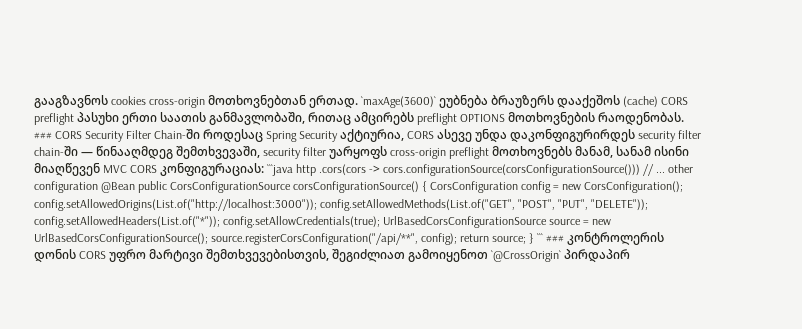გააგზავნოს cookies cross-origin მოთხოვნებთან ერთად. `maxAge(3600)` ეუბნება ბრაუზერს დააქეშოს (cache) CORS preflight პასუხი ერთი საათის განმავლობაში, რითაც ამცირებს preflight OPTIONS მოთხოვნების რაოდენობას. ### CORS Security Filter Chain-ში როდესაც Spring Security აქტიურია, CORS ასევე უნდა დაკონფიგურირდეს security filter chain-ში — წინააღმდეგ შემთხვევაში, security filter უარყოფს cross-origin preflight მოთხოვნებს მანამ, სანამ ისინი მიაღწევენ MVC CORS კონფიგურაციას: ```java http .cors(cors -> cors.configurationSource(corsConfigurationSource())) // ... other configuration @Bean public CorsConfigurationSource corsConfigurationSource() { CorsConfiguration config = new CorsConfiguration(); config.setAllowedOrigins(List.of("http://localhost:3000")); config.setAllowedMethods(List.of("GET", "POST", "PUT", "DELETE")); config.setAllowedHeaders(List.of("*")); config.setAllowCredentials(true); UrlBasedCorsConfigurationSource source = new UrlBasedCorsConfigurationSource(); source.registerCorsConfiguration("/api/**", config); return source; } ``` ### კონტროლერის დონის CORS უფრო მარტივი შემთხვევებისთვის, შეგიძლიათ გამოიყენოთ `@CrossOrigin` პირდაპირ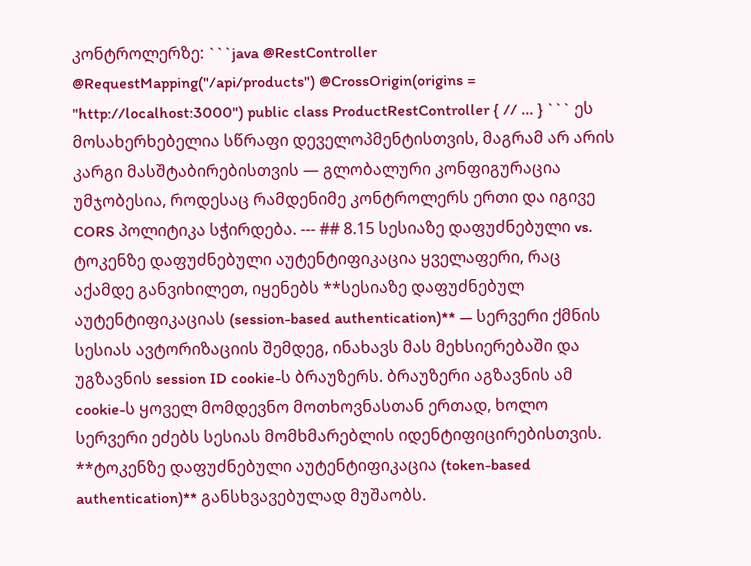კონტროლერზე: ```java @RestController @RequestMapping("/api/products") @CrossOrigin(origins = "http://localhost:3000") public class ProductRestController { // ... } ``` ეს მოსახერხებელია სწრაფი დეველოპმენტისთვის, მაგრამ არ არის კარგი მასშტაბირებისთვის — გლობალური კონფიგურაცია უმჯობესია, როდესაც რამდენიმე კონტროლერს ერთი და იგივე CORS პოლიტიკა სჭირდება. --- ## 8.15 სესიაზე დაფუძნებული vs. ტოკენზე დაფუძნებული აუტენტიფიკაცია ყველაფერი, რაც აქამდე განვიხილეთ, იყენებს **სესიაზე დაფუძნებულ აუტენტიფიკაციას (session-based authentication)** — სერვერი ქმნის სესიას ავტორიზაციის შემდეგ, ინახავს მას მეხსიერებაში და უგზავნის session ID cookie-ს ბრაუზერს. ბრაუზერი აგზავნის ამ cookie-ს ყოველ მომდევნო მოთხოვნასთან ერთად, ხოლო სერვერი ეძებს სესიას მომხმარებლის იდენტიფიცირებისთვის. **ტოკენზე დაფუძნებული აუტენტიფიკაცია (token-based authentication)** განსხვავებულად მუშაობს.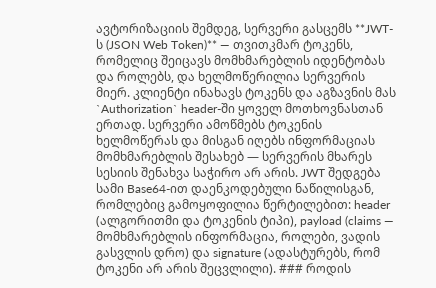ავტორიზაციის შემდეგ, სერვერი გასცემს **JWT-ს (JSON Web Token)** — თვითკმარ ტოკენს, რომელიც შეიცავს მომხმარებლის იდენტობას და როლებს, და ხელმოწერილია სერვერის მიერ. კლიენტი ინახავს ტოკენს და აგზავნის მას `Authorization` header-ში ყოველ მოთხოვნასთან ერთად. სერვერი ამოწმებს ტოკენის ხელმოწერას და მისგან იღებს ინფორმაციას მომხმარებლის შესახებ — სერვერის მხარეს სესიის შენახვა საჭირო არ არის. JWT შედგება სამი Base64-ით დაენკოდებული ნაწილისგან, რომლებიც გამოყოფილია წერტილებით: header (ალგორითმი და ტოკენის ტიპი), payload (claims — მომხმარებლის ინფორმაცია, როლები, ვადის გასვლის დრო) და signature (ადასტურებს, რომ ტოკენი არ არის შეცვლილი). ### როდის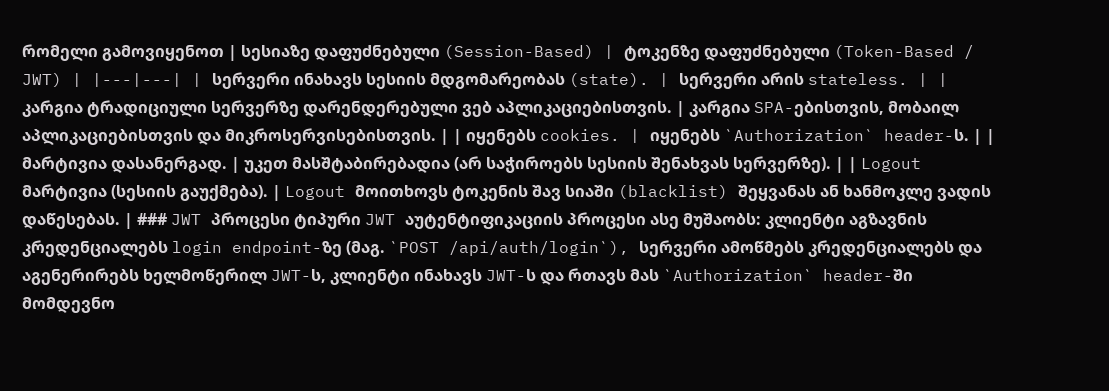რომელი გამოვიყენოთ | სესიაზე დაფუძნებული (Session-Based) | ტოკენზე დაფუძნებული (Token-Based / JWT) | |---|---| | სერვერი ინახავს სესიის მდგომარეობას (state). | სერვერი არის stateless. | | კარგია ტრადიციული სერვერზე დარენდერებული ვებ აპლიკაციებისთვის. | კარგია SPA-ებისთვის, მობაილ აპლიკაციებისთვის და მიკროსერვისებისთვის. | | იყენებს cookies. | იყენებს `Authorization` header-ს. | | მარტივია დასანერგად. | უკეთ მასშტაბირებადია (არ საჭიროებს სესიის შენახვას სერვერზე). | | Logout მარტივია (სესიის გაუქმება). | Logout მოითხოვს ტოკენის შავ სიაში (blacklist) შეყვანას ან ხანმოკლე ვადის დაწესებას. | ### JWT პროცესი ტიპური JWT აუტენტიფიკაციის პროცესი ასე მუშაობს: კლიენტი აგზავნის კრედენციალებს login endpoint-ზე (მაგ. `POST /api/auth/login`), სერვერი ამოწმებს კრედენციალებს და აგენერირებს ხელმოწერილ JWT-ს, კლიენტი ინახავს JWT-ს და რთავს მას `Authorization` header-ში მომდევნო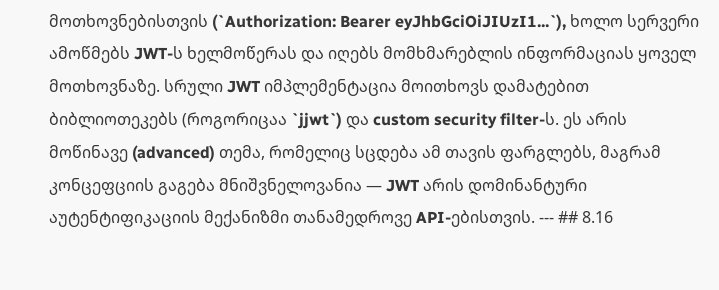მოთხოვნებისთვის (`Authorization: Bearer eyJhbGciOiJIUzI1...`), ხოლო სერვერი ამოწმებს JWT-ს ხელმოწერას და იღებს მომხმარებლის ინფორმაციას ყოველ მოთხოვნაზე. სრული JWT იმპლემენტაცია მოითხოვს დამატებით ბიბლიოთეკებს (როგორიცაა `jjwt`) და custom security filter-ს. ეს არის მოწინავე (advanced) თემა, რომელიც სცდება ამ თავის ფარგლებს, მაგრამ კონცეფციის გაგება მნიშვნელოვანია — JWT არის დომინანტური აუტენტიფიკაციის მექანიზმი თანამედროვე API-ებისთვის. --- ## 8.16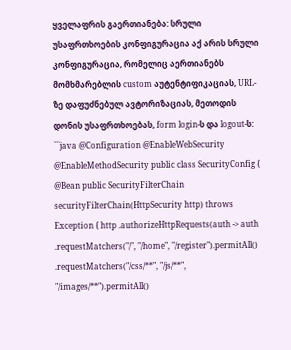ყველაფრის გაერთიანება: სრული უსაფრთხოების კონფიგურაცია აქ არის სრული კონფიგურაცია, რომელიც აერთიანებს მომხმარებლის custom აუტენტიფიკაციას, URL-ზე დაფუძნებულ ავტორიზაციას, მეთოდის დონის უსაფრთხოებას, form login-ს და logout-ს: ```java @Configuration @EnableWebSecurity @EnableMethodSecurity public class SecurityConfig { @Bean public SecurityFilterChain securityFilterChain(HttpSecurity http) throws Exception { http .authorizeHttpRequests(auth -> auth .requestMatchers("/", "/home", "/register").permitAll() .requestMatchers("/css/**", "/js/**", "/images/**").permitAll()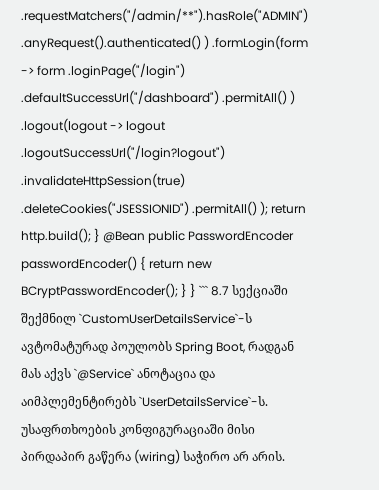.requestMatchers("/admin/**").hasRole("ADMIN") .anyRequest().authenticated() ) .formLogin(form -> form .loginPage("/login") .defaultSuccessUrl("/dashboard") .permitAll() ) .logout(logout -> logout .logoutSuccessUrl("/login?logout") .invalidateHttpSession(true) .deleteCookies("JSESSIONID") .permitAll() ); return http.build(); } @Bean public PasswordEncoder passwordEncoder() { return new BCryptPasswordEncoder(); } } ``` 8.7 სექციაში შექმნილ `CustomUserDetailsService`-ს ავტომატურად პოულობს Spring Boot, რადგან მას აქვს `@Service` ანოტაცია და აიმპლემენტირებს `UserDetailsService`-ს. უსაფრთხოების კონფიგურაციაში მისი პირდაპირ გაწერა (wiring) საჭირო არ არის.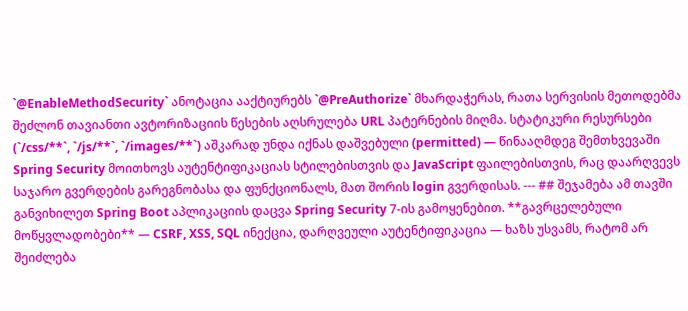`@EnableMethodSecurity` ანოტაცია ააქტიურებს `@PreAuthorize` მხარდაჭერას, რათა სერვისის მეთოდებმა შეძლონ თავიანთი ავტორიზაციის წესების აღსრულება URL პატერნების მიღმა. სტატიკური რესურსები (`/css/**`, `/js/**`, `/images/**`) აშკარად უნდა იქნას დაშვებული (permitted) — წინააღმდეგ შემთხვევაში Spring Security მოითხოვს აუტენტიფიკაციას სტილებისთვის და JavaScript ფაილებისთვის, რაც დაარღვევს საჯარო გვერდების გარეგნობასა და ფუნქციონალს, მათ შორის login გვერდისას. --- ## შეჯამება ამ თავში განვიხილეთ Spring Boot აპლიკაციის დაცვა Spring Security 7-ის გამოყენებით. **გავრცელებული მოწყვლადობები** — CSRF, XSS, SQL ინექცია, დარღვეული აუტენტიფიკაცია — ხაზს უსვამს, რატომ არ შეიძლება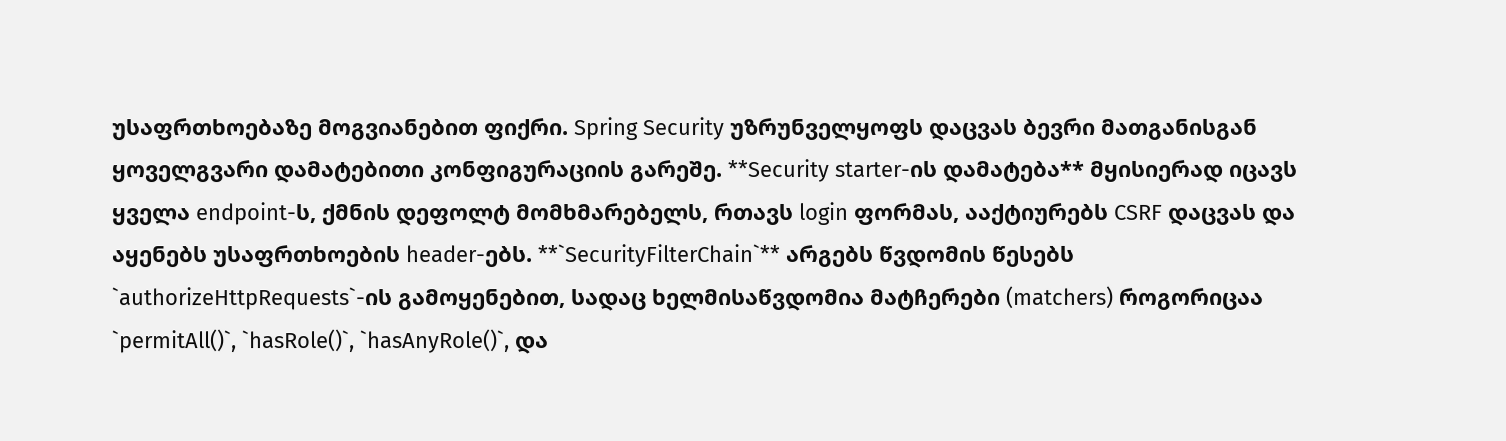უსაფრთხოებაზე მოგვიანებით ფიქრი. Spring Security უზრუნველყოფს დაცვას ბევრი მათგანისგან ყოველგვარი დამატებითი კონფიგურაციის გარეშე. **Security starter-ის დამატება** მყისიერად იცავს ყველა endpoint-ს, ქმნის დეფოლტ მომხმარებელს, რთავს login ფორმას, ააქტიურებს CSRF დაცვას და აყენებს უსაფრთხოების header-ებს. **`SecurityFilterChain`** არგებს წვდომის წესებს `authorizeHttpRequests`-ის გამოყენებით, სადაც ხელმისაწვდომია მატჩერები (matchers) როგორიცაა `permitAll()`, `hasRole()`, `hasAnyRole()`, და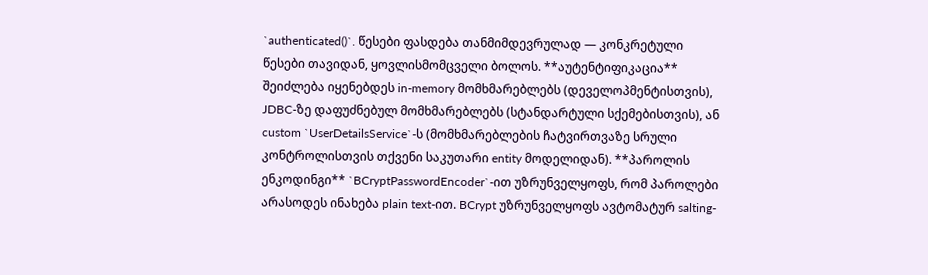`authenticated()`. წესები ფასდება თანმიმდევრულად — კონკრეტული წესები თავიდან, ყოვლისმომცველი ბოლოს. **აუტენტიფიკაცია** შეიძლება იყენებდეს in-memory მომხმარებლებს (დეველოპმენტისთვის), JDBC-ზე დაფუძნებულ მომხმარებლებს (სტანდარტული სქემებისთვის), ან custom `UserDetailsService`-ს (მომხმარებლების ჩატვირთვაზე სრული კონტროლისთვის თქვენი საკუთარი entity მოდელიდან). **პაროლის ენკოდინგი** `BCryptPasswordEncoder`-ით უზრუნველყოფს, რომ პაროლები არასოდეს ინახება plain text-ით. BCrypt უზრუნველყოფს ავტომატურ salting-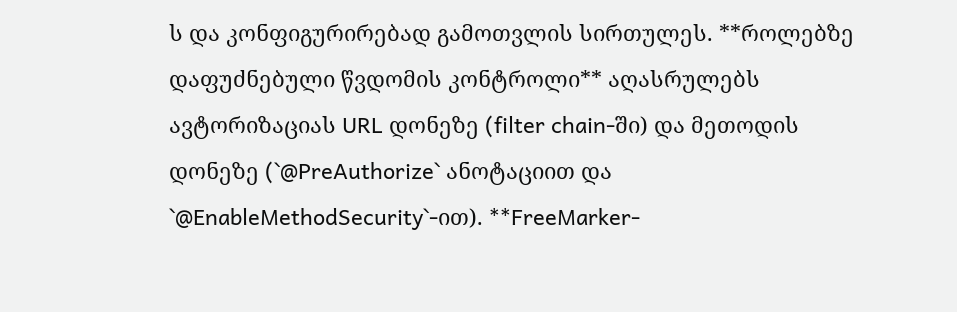ს და კონფიგურირებად გამოთვლის სირთულეს. **როლებზე დაფუძნებული წვდომის კონტროლი** აღასრულებს ავტორიზაციას URL დონეზე (filter chain-ში) და მეთოდის დონეზე (`@PreAuthorize` ანოტაციით და `@EnableMethodSecurity`-ით). **FreeMarker-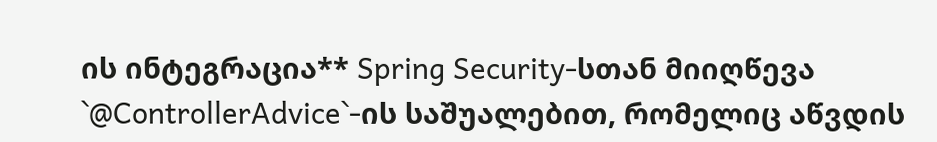ის ინტეგრაცია** Spring Security-სთან მიიღწევა `@ControllerAdvice`-ის საშუალებით, რომელიც აწვდის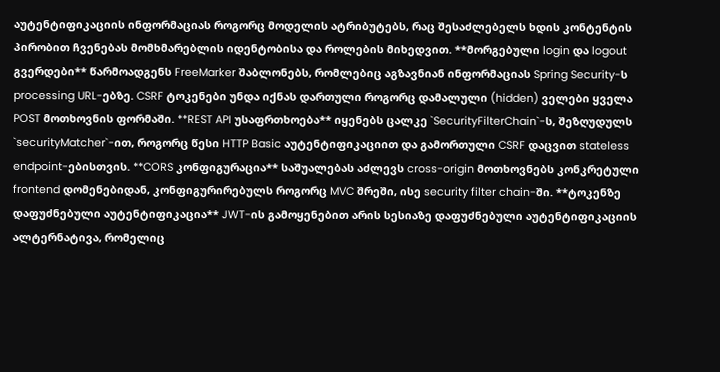აუტენტიფიკაციის ინფორმაციას როგორც მოდელის ატრიბუტებს, რაც შესაძლებელს ხდის კონტენტის პირობით ჩვენებას მომხმარებლის იდენტობისა და როლების მიხედვით. **მორგებული login და logout გვერდები** წარმოადგენს FreeMarker შაბლონებს, რომლებიც აგზავნიან ინფორმაციას Spring Security-ს processing URL-ებზე. CSRF ტოკენები უნდა იქნას დართული როგორც დამალული (hidden) ველები ყველა POST მოთხოვნის ფორმაში. **REST API უსაფრთხოება** იყენებს ცალკე `SecurityFilterChain`-ს, შეზღუდულს `securityMatcher`-ით, როგორც წესი HTTP Basic აუტენტიფიკაციით და გამორთული CSRF დაცვით stateless endpoint-ებისთვის. **CORS კონფიგურაცია** საშუალებას აძლევს cross-origin მოთხოვნებს კონკრეტული frontend დომენებიდან, კონფიგურირებულს როგორც MVC შრეში, ისე security filter chain-ში. **ტოკენზე დაფუძნებული აუტენტიფიკაცია** JWT-ის გამოყენებით არის სესიაზე დაფუძნებული აუტენტიფიკაციის ალტერნატივა, რომელიც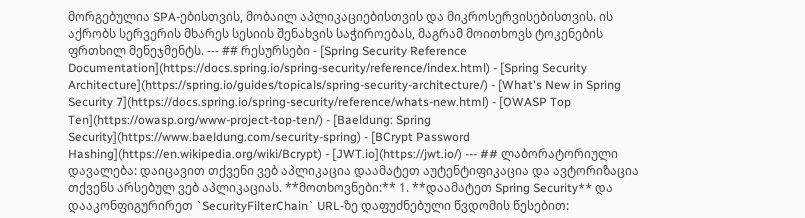მორგებულია SPA-ებისთვის, მობაილ აპლიკაციებისთვის და მიკროსერვისებისთვის. ის აქრობს სერვერის მხარეს სესიის შენახვის საჭიროებას, მაგრამ მოითხოვს ტოკენების ფრთხილ მენეჯმენტს. --- ## რესურსები - [Spring Security Reference Documentation](https://docs.spring.io/spring-security/reference/index.html) - [Spring Security Architecture](https://spring.io/guides/topicals/spring-security-architecture/) - [What's New in Spring Security 7](https://docs.spring.io/spring-security/reference/whats-new.html) - [OWASP Top Ten](https://owasp.org/www-project-top-ten/) - [Baeldung: Spring Security](https://www.baeldung.com/security-spring) - [BCrypt Password Hashing](https://en.wikipedia.org/wiki/Bcrypt) - [JWT.io](https://jwt.io/) --- ## ლაბორატორიული დავალება: დაიცავით თქვენი ვებ აპლიკაცია დაამატეთ აუტენტიფიკაცია და ავტორიზაცია თქვენს არსებულ ვებ აპლიკაციას. **მოთხოვნები:** 1. **დაამატეთ Spring Security** და დააკონფიგურირეთ `SecurityFilterChain` URL-ზე დაფუძნებული წვდომის წესებით: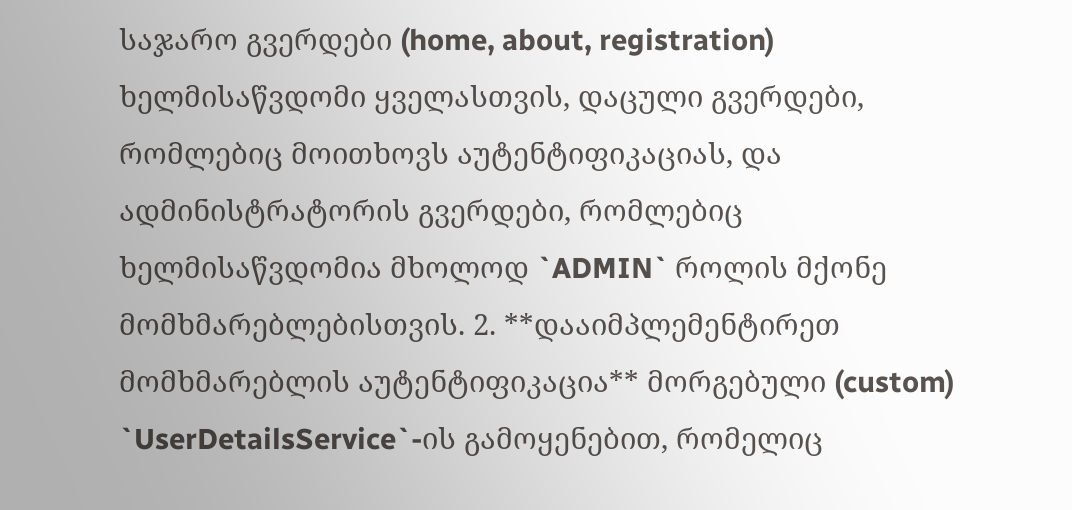საჯარო გვერდები (home, about, registration) ხელმისაწვდომი ყველასთვის, დაცული გვერდები, რომლებიც მოითხოვს აუტენტიფიკაციას, და ადმინისტრატორის გვერდები, რომლებიც ხელმისაწვდომია მხოლოდ `ADMIN` როლის მქონე მომხმარებლებისთვის. 2. **დააიმპლემენტირეთ მომხმარებლის აუტენტიფიკაცია** მორგებული (custom) `UserDetailsService`-ის გამოყენებით, რომელიც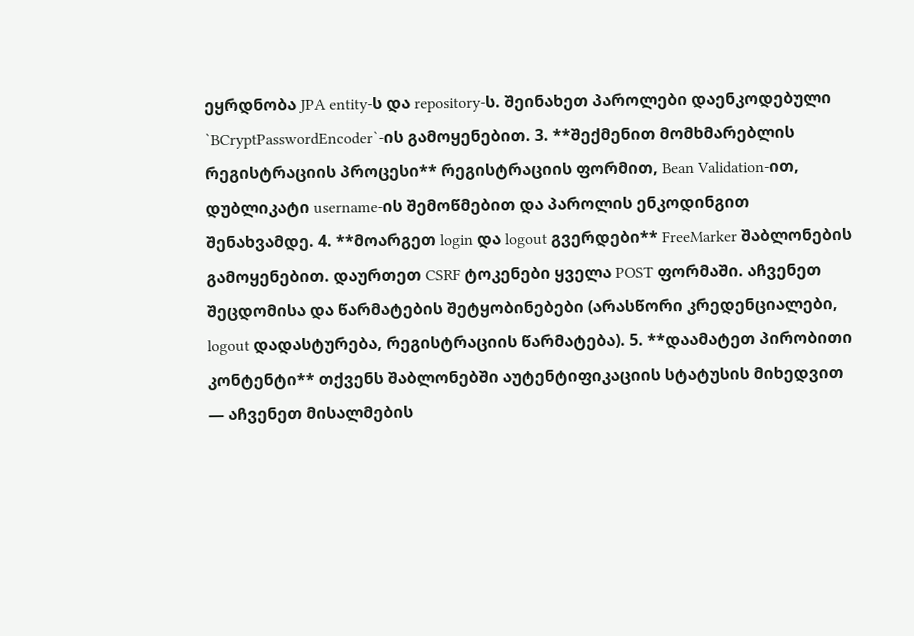ეყრდნობა JPA entity-ს და repository-ს. შეინახეთ პაროლები დაენკოდებული `BCryptPasswordEncoder`-ის გამოყენებით. 3. **შექმენით მომხმარებლის რეგისტრაციის პროცესი** რეგისტრაციის ფორმით, Bean Validation-ით, დუბლიკატი username-ის შემოწმებით და პაროლის ენკოდინგით შენახვამდე. 4. **მოარგეთ login და logout გვერდები** FreeMarker შაბლონების გამოყენებით. დაურთეთ CSRF ტოკენები ყველა POST ფორმაში. აჩვენეთ შეცდომისა და წარმატების შეტყობინებები (არასწორი კრედენციალები, logout დადასტურება, რეგისტრაციის წარმატება). 5. **დაამატეთ პირობითი კონტენტი** თქვენს შაბლონებში აუტენტიფიკაციის სტატუსის მიხედვით — აჩვენეთ მისალმების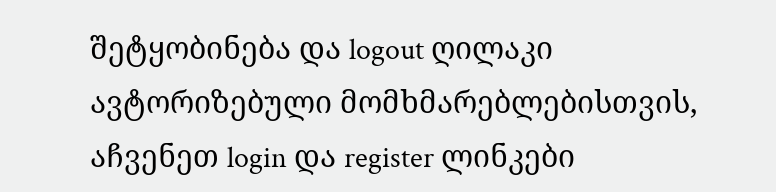შეტყობინება და logout ღილაკი ავტორიზებული მომხმარებლებისთვის, აჩვენეთ login და register ლინკები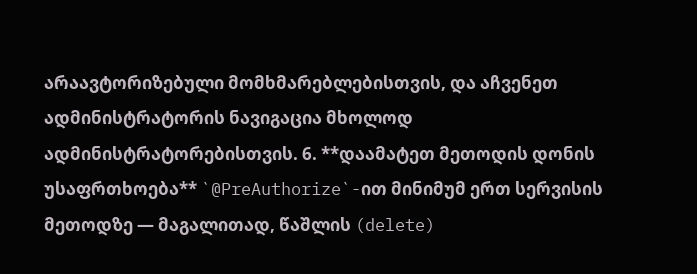არაავტორიზებული მომხმარებლებისთვის, და აჩვენეთ ადმინისტრატორის ნავიგაცია მხოლოდ ადმინისტრატორებისთვის. 6. **დაამატეთ მეთოდის დონის უსაფრთხოება** `@PreAuthorize`-ით მინიმუმ ერთ სერვისის მეთოდზე — მაგალითად, წაშლის (delete)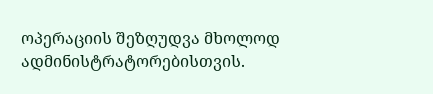ოპერაციის შეზღუდვა მხოლოდ ადმინისტრატორებისთვის.